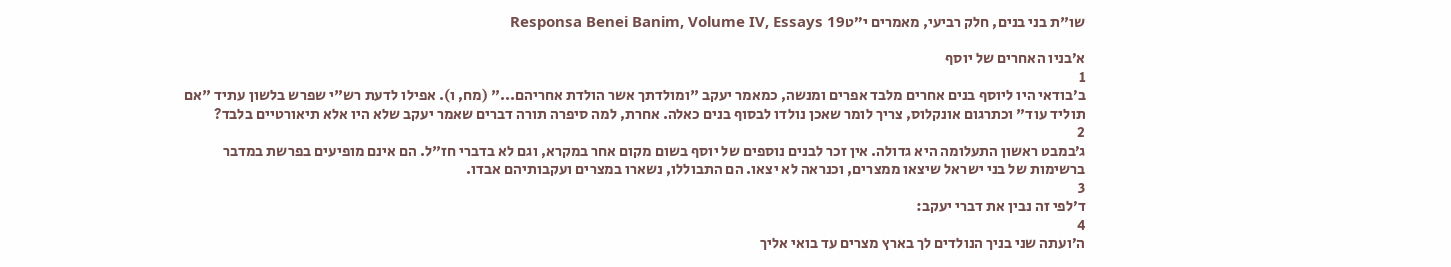שו"ת בני בנים, חלק רביעי, מאמרים י״טResponsa Benei Banim, Volume IV, Essays 19

א׳בניו האחרים של יוסף
1
ב׳בודאי היו ליוסף בנים אחרים מלבד אפרים ומנשה, כמאמר יעקב "ומולדתך אשר הולדת אחריהם..." (מח, ו). אפילו לדעת רש"י שפרש בלשון עתיד "אם תוליד עוד" וכתרגום אונקלוס, צריך לומר שאכן נולדו לבסוף בנים כאלה. אחרת, למה סיפרה תורה דברים שאמר יעקב שלא היו אלא תיאורטיים בלבד?
2
ג׳במבט ראשון התעלומה היא גדולה. אין זכר לבנים נוספים של יוסף בשום מקום אחר במקרא, וגם לא בדברי חז"ל. הם אינם מופיעים בפרשת במדבר ברשימות של בני ישראל שיצאו ממצרים, וכנראה לא יצאו. הם התבוללו, נשארו במצרים ועקבותיהם אבדו.
3
ד׳לפי זה נבין את דברי יעקב:
4
ה׳ועתה שני בניך הנולדים לך בארץ מצרים עד בואי אליך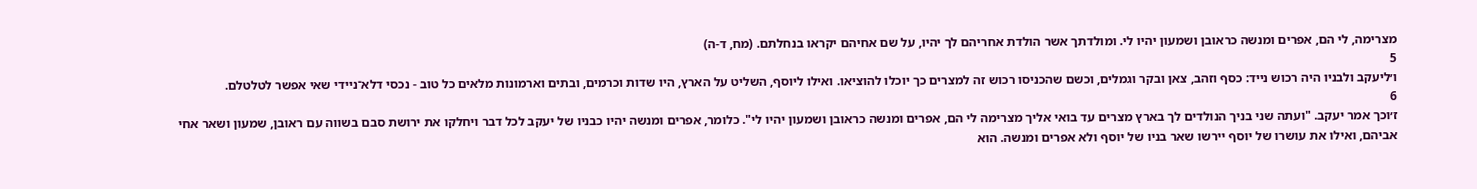מצרימה, לי הם, אפרים ומנשה כראובן ושמעון יהיו לי. ומולדתך אשר הולדת אחריהם לך יהיו, על שם אחיהם יקראו בנחלתם. (מח, ד-ה)
5
ו׳ליעקב ולבניו היה רכוש נייד: כסף וזהב, צאן ובקר וגמלים, וכשם שהכניסו רכוש זה למצרים כך יוכלו להוציאו. ואילו ליוסף, השליט על הארץ, היו שדות וכרמים, ובתים וארמונות מלאים כל טוב - נכסי דלא־ניידי שאי אפשר לטלטלם.
6
ז׳וכך אמר יעקב. "ועתה שני בניך הנולדים לך בארץ מצרים עד בואי אליך מצרימה לי הם, אפרים ומנשה כראובן ושמעון יהיו לי". כלומר, אפרים ומנשה יהיו כבניו של יעקב לכל דבר ויחלקו את ירושת סבם בשווה עם ראובן, שמעון ושאר אחי אביהם, ואילו את עושרו של יוסף יירשו שאר בניו של יוסף ולא אפרים ומנשה. הוא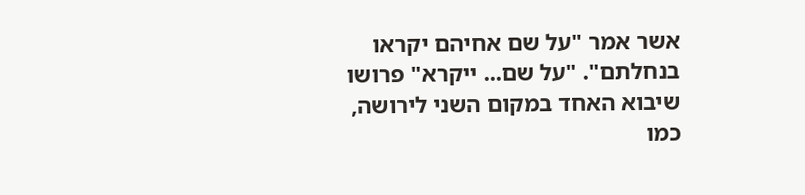אשר אמר "על שם אחיהם יקראו בנחלתם". "על שם... ייקרא" פרושו שיבוא האחד במקום השני לירושה, כמו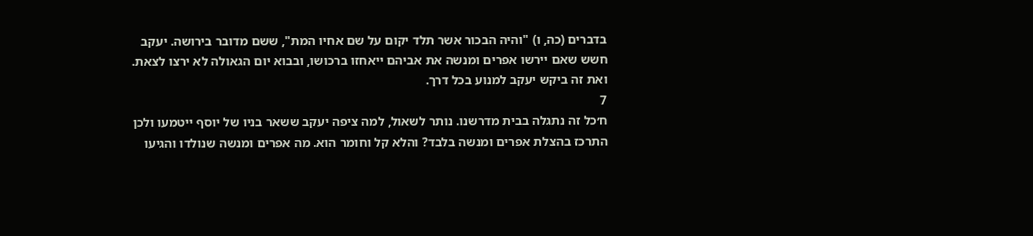בדברים (כה, ו) "והיה הבכור אשר תלד יקום על שם אחיו המת", ששם מדובר בירושה. יעקב חשש שאם יירשו אפרים ומנשה את אביהם ייאחזו ברכושו, ובבוא יום הגאולה לא ירצו לצאת. ואת זה ביקש יעקב למנוע בכל דרך.
7
ח׳כל זה נתגלה בבית מדרשנו. נותר לשאול, למה ציפה יעקב ששאר בניו של יוסף ייטמעו ולכן התרכז בהצלת אפרים ומנשה בלבד? והלא קל וחומר הוא. מה אפרים ומנשה שנולדו והגיעו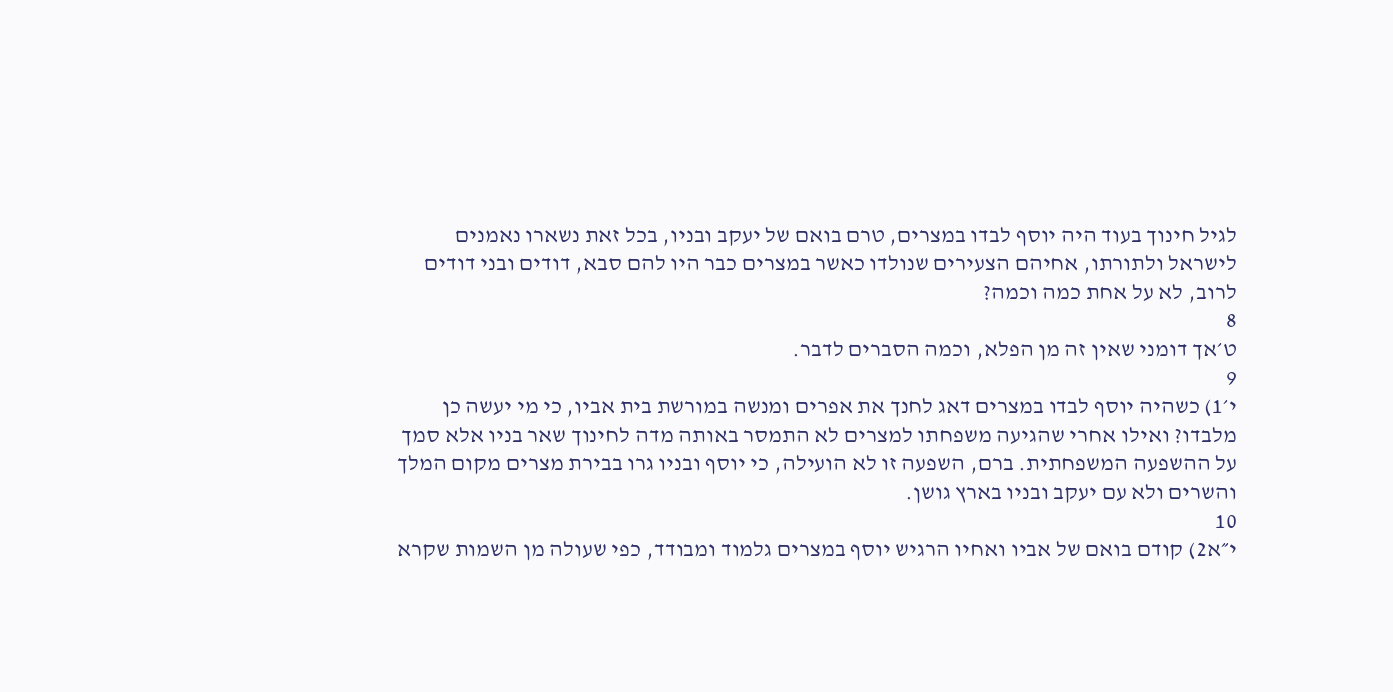לגיל חינוך בעוד היה יוסף לבדו במצרים, טרם בואם של יעקב ובניו, בכל זאת נשארו נאמנים לישראל ולתורתו, אחיהם הצעירים שנולדו כאשר במצרים כבר היו להם סבא, דודים ובני דודים לרוב, לא על אחת כמה וכמה?
8
ט׳אך דומני שאין זה מן הפלא, וכמה הסברים לדבר.
9
י׳1) כשהיה יוסף לבדו במצרים דאג לחנך את אפרים ומנשה במורשת בית אביו, כי מי יעשה כן מלבדו? ואילו אחרי שהגיעה משפחתו למצרים לא התמסר באותה מדה לחינוך שאר בניו אלא סמך על ההשפעה המשפחתית. ברם, השפעה זו לא הועילה, כי יוסף ובניו גרו בבירת מצרים מקום המלך והשרים ולא עם יעקב ובניו בארץ גושן.
10
י״א2) קודם בואם של אביו ואחיו הרגיש יוסף במצרים גלמוד ומבודד, כפי שעולה מן השמות שקרא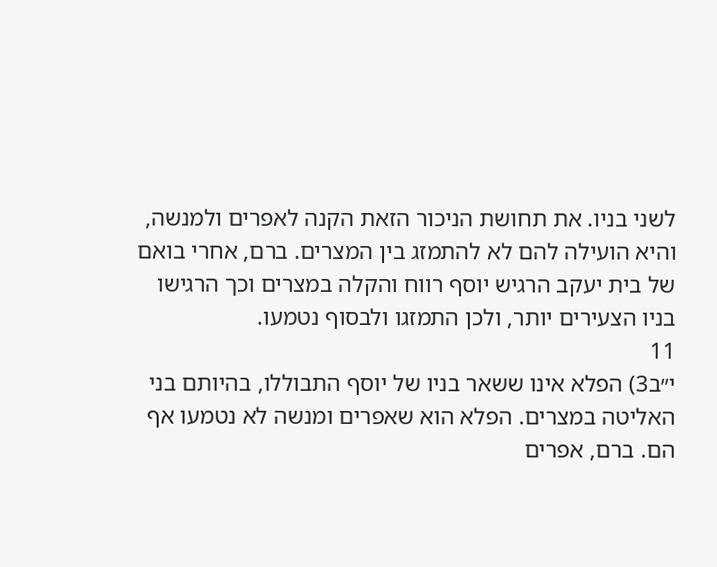לשני בניו. את תחושת הניכור הזאת הקנה לאפרים ולמנשה, והיא הועילה להם לא להתמזג בין המצרים. ברם, אחרי בואם של בית יעקב הרגיש יוסף רווח והקלה במצרים וכך הרגישו בניו הצעירים יותר, ולכן התמזגו ולבסוף נטמעו.
11
י״ב3) הפלא אינו ששאר בניו של יוסף התבוללו, בהיותם בני האליטה במצרים. הפלא הוא שאפרים ומנשה לא נטמעו אף הם. ברם, אפרים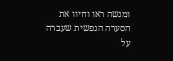ומנשה ראו וחיוו את הסערה הנפשית שעברה על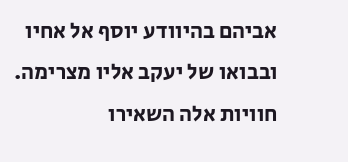אביהם בהיוודע יוסף אל אחיו ובבואו של יעקב אליו מצרימה. חוויות אלה השאירו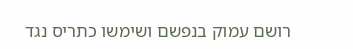רושם עמוק בנפשם ושימשו כתריס נגד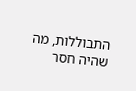התבוללות, מה שהיה חסר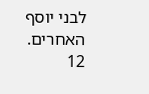לבני יוסף האחרים.
12